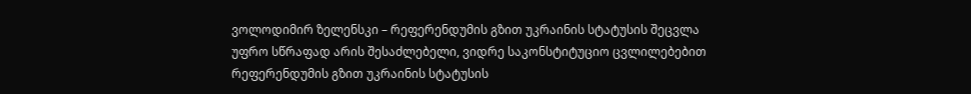ვოლოდიმირ ზელენსკი – რეფერენდუმის გზით უკრაინის სტატუსის შეცვლა უფრო სწრაფად არის შესაძლებელი, ვიდრე საკონსტიტუციო ცვლილებებით
რეფერენდუმის გზით უკრაინის სტატუსის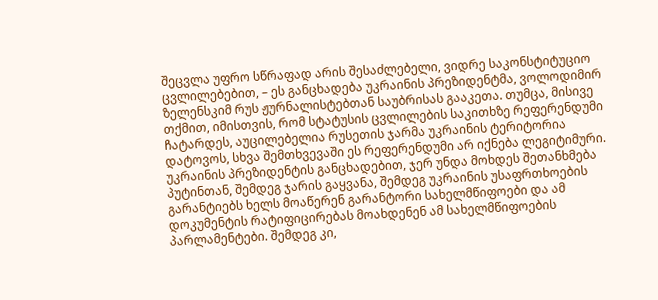შეცვლა უფრო სწრაფად არის შესაძლებელი, ვიდრე საკონსტიტუციო ცვლილებებით, – ეს განცხადება უკრაინის პრეზიდენტმა, ვოლოდიმირ ზელენსკიმ რუს ჟურნალისტებთან საუბრისას გააკეთა. თუმცა, მისივე თქმით, იმისთვის, რომ სტატუსის ცვლილების საკითხზე რეფერენდუმი ჩატარდეს, აუცილებელია რუსეთის ჯარმა უკრაინის ტერიტორია დატოვოს, სხვა შემთხვევაში ეს რეფერენდუმი არ იქნება ლეგიტიმური.
უკრაინის პრეზიდენტის განცხადებით, ჯერ უნდა მოხდეს შეთანხმება პუტინთან, შემდეგ ჯარის გაყვანა, შემდეგ უკრაინის უსაფრთხოების გარანტიებს ხელს მოაწერენ გარანტორი სახელმწიფოები და ამ დოკუმენტის რატიფიცირებას მოახდენენ ამ სახელმწიფოების პარლამენტები. შემდეგ კი,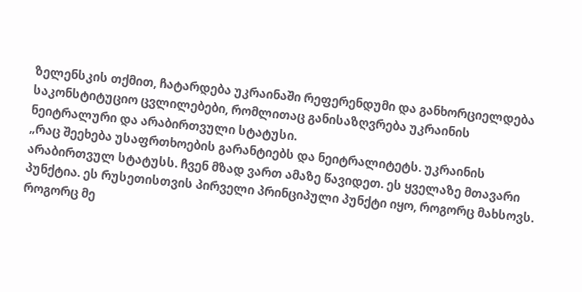ზელენსკის თქმით, ჩატარდება უკრაინაში რეფერენდუმი და განხორციელდება საკონსტიტუციო ცვლილებები, რომლითაც განისაზღვრება უკრაინის ნეიტრალური და არაბირთვული სტატუსი.
„რაც შეეხება უსაფრთხოების გარანტიებს და ნეიტრალიტეტს. უკრაინის არაბირთვულ სტატუსს. ჩვენ მზად ვართ ამაზე წავიდეთ. ეს ყველაზე მთავარი პუნქტია. ეს რუსეთისთვის პირველი პრინციპული პუნქტი იყო, როგორც მახსოვს. როგორც მე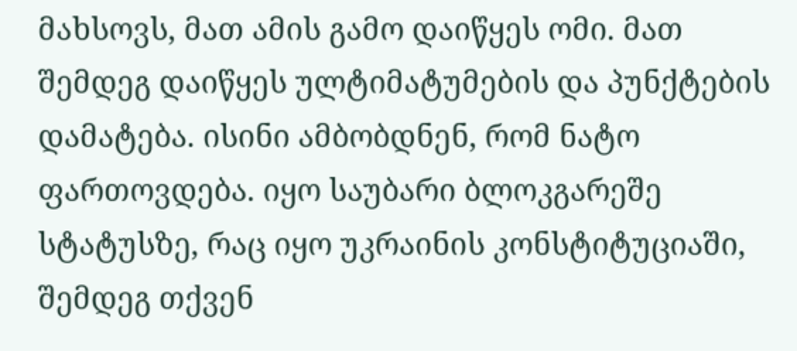მახსოვს, მათ ამის გამო დაიწყეს ომი. მათ შემდეგ დაიწყეს ულტიმატუმების და პუნქტების დამატება. ისინი ამბობდნენ, რომ ნატო ფართოვდება. იყო საუბარი ბლოკგარეშე სტატუსზე, რაც იყო უკრაინის კონსტიტუციაში, შემდეგ თქვენ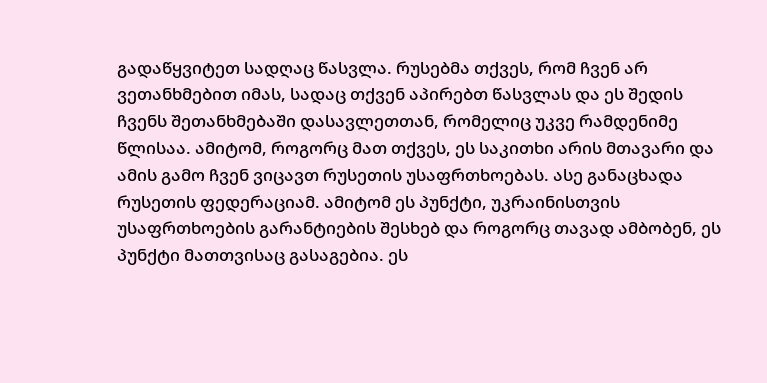გადაწყვიტეთ სადღაც წასვლა. რუსებმა თქვეს, რომ ჩვენ არ ვეთანხმებით იმას, სადაც თქვენ აპირებთ წასვლას და ეს შედის ჩვენს შეთანხმებაში დასავლეთთან, რომელიც უკვე რამდენიმე წლისაა. ამიტომ, როგორც მათ თქვეს, ეს საკითხი არის მთავარი და ამის გამო ჩვენ ვიცავთ რუსეთის უსაფრთხოებას. ასე განაცხადა რუსეთის ფედერაციამ. ამიტომ ეს პუნქტი, უკრაინისთვის უსაფრთხოების გარანტიების შესხებ და როგორც თავად ამბობენ, ეს პუნქტი მათთვისაც გასაგებია. ეს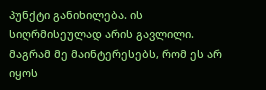პუნქტი განიხილება. ის სიღრმისეულად არის გავლილი. მაგრამ მე მაინტერესებს, რომ ეს არ იყოს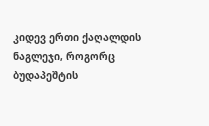კიდევ ერთი ქაღალდის ნაგლეჯი, როგორც ბუდაპეშტის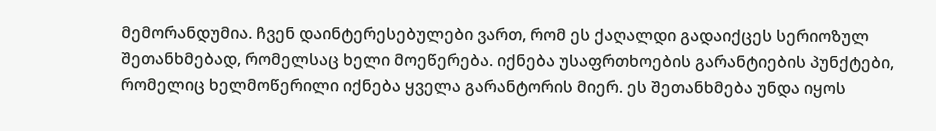მემორანდუმია. ჩვენ დაინტერესებულები ვართ, რომ ეს ქაღალდი გადაიქცეს სერიოზულ შეთანხმებად, რომელსაც ხელი მოეწერება. იქნება უსაფრთხოების გარანტიების პუნქტები, რომელიც ხელმოწერილი იქნება ყველა გარანტორის მიერ. ეს შეთანხმება უნდა იყოს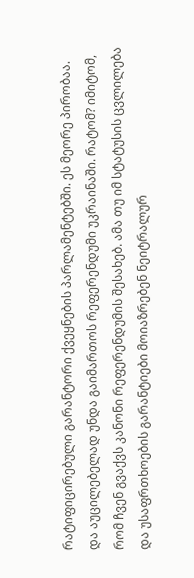რატიფიცირებული გარანტორი ქვეყნების პარლამენტებში. ეს მეორე პირობაა. და აუცილებელად უნდა გაიმართოს რეფერენდუმი უკრაინაში. რატომ? იმიტომ, რომ ჩვენ გვაქვს კანონი რეფერენდუმის შესახებ. ამა თუ იმ სტატუსის ცვლილება და უსაფრთხოების გარანტიები მოიაზრებენ ნეიტრალურ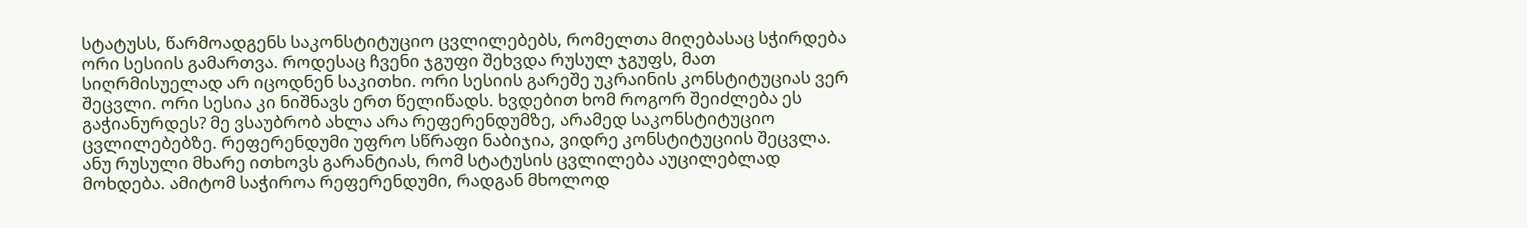სტატუსს, წარმოადგენს საკონსტიტუციო ცვლილებებს, რომელთა მიღებასაც სჭირდება ორი სესიის გამართვა. როდესაც ჩვენი ჯგუფი შეხვდა რუსულ ჯგუფს, მათ სიღრმისუელად არ იცოდნენ საკითხი. ორი სესიის გარეშე უკრაინის კონსტიტუციას ვერ შეცვლი. ორი სესია კი ნიშნავს ერთ წელიწადს. ხვდებით ხომ როგორ შეიძლება ეს გაჭიანურდეს? მე ვსაუბრობ ახლა არა რეფერენდუმზე, არამედ საკონსტიტუციო ცვლილებებზე. რეფერენდუმი უფრო სწრაფი ნაბიჯია, ვიდრე კონსტიტუციის შეცვლა. ანუ რუსული მხარე ითხოვს გარანტიას, რომ სტატუსის ცვლილება აუცილებლად მოხდება. ამიტომ საჭიროა რეფერენდუმი, რადგან მხოლოდ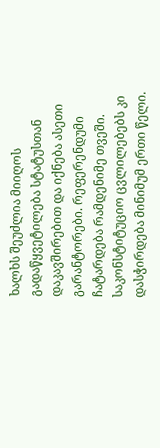ხალხს შეუძლია მიიღოს გადაწყვეტილება სტატუსთან დაკავშირებით და იქნება ასეთი გარანტორები. რეფერენდუმი ჩატარდება რამდენიმე თვეში. საკონსტიტუციო ცვლილებებს კი დასჭირდება მინიმუმ ერთი წელი.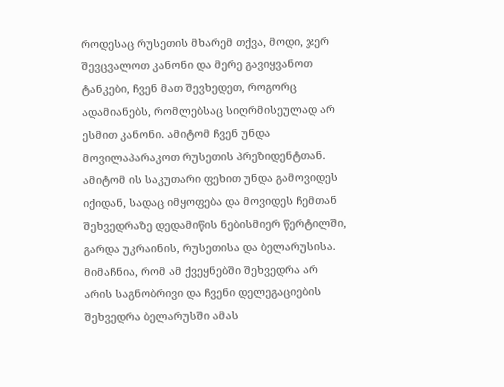როდესაც რუსეთის მხარემ თქვა, მოდი, ჯერ შევცვალოთ კანონი და მერე გავიყვანოთ ტანკები, ჩვენ მათ შევხედეთ, როგორც ადამიანებს, რომლებსაც სიღრმისეულად არ ესმით კანონი. ამიტომ ჩვენ უნდა მოვილაპარაკოთ რუსეთის პრეზიდენტთან. ამიტომ ის საკუთარი ფეხით უნდა გამოვიდეს იქიდან, სადაც იმყოფება და მოვიდეს ჩემთან შეხვედრაზე დედამიწის ნებისმიერ წერტილში, გარდა უკრაინის, რუსეთისა და ბელარუსისა. მიმაჩნია, რომ ამ ქვეყნებში შეხვედრა არ არის საგნობრივი და ჩვენი დელეგაციების შეხვედრა ბელარუსში ამას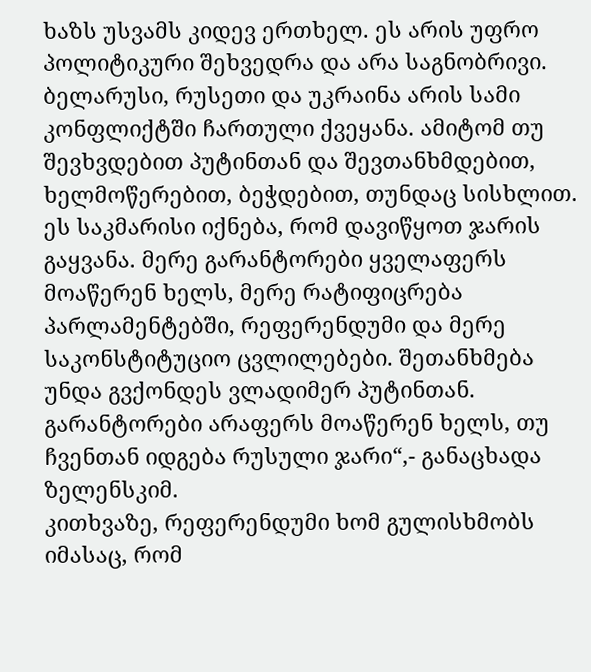ხაზს უსვამს კიდევ ერთხელ. ეს არის უფრო პოლიტიკური შეხვედრა და არა საგნობრივი. ბელარუსი, რუსეთი და უკრაინა არის სამი კონფლიქტში ჩართული ქვეყანა. ამიტომ თუ შევხვდებით პუტინთან და შევთანხმდებით, ხელმოწერებით, ბეჭდებით, თუნდაც სისხლით. ეს საკმარისი იქნება, რომ დავიწყოთ ჯარის გაყვანა. მერე გარანტორები ყველაფერს მოაწერენ ხელს, მერე რატიფიცრება პარლამენტებში, რეფერენდუმი და მერე საკონსტიტუციო ცვლილებები. შეთანხმება უნდა გვქონდეს ვლადიმერ პუტინთან. გარანტორები არაფერს მოაწერენ ხელს, თუ ჩვენთან იდგება რუსული ჯარი“,- განაცხადა ზელენსკიმ.
კითხვაზე, რეფერენდუმი ხომ გულისხმობს იმასაც, რომ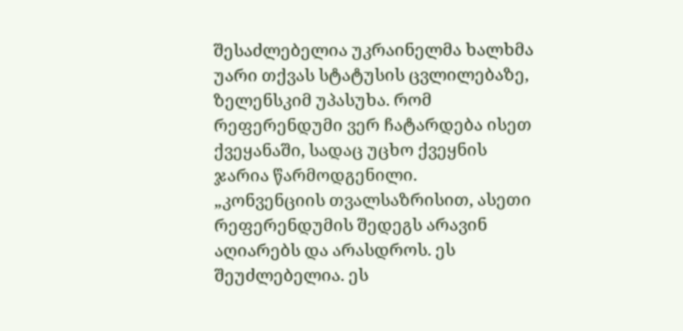შესაძლებელია უკრაინელმა ხალხმა უარი თქვას სტატუსის ცვლილებაზე, ზელენსკიმ უპასუხა. რომ რეფერენდუმი ვერ ჩატარდება ისეთ ქვეყანაში, სადაც უცხო ქვეყნის ჯარია წარმოდგენილი.
„კონვენციის თვალსაზრისით, ასეთი რეფერენდუმის შედეგს არავინ აღიარებს და არასდროს. ეს შეუძლებელია. ეს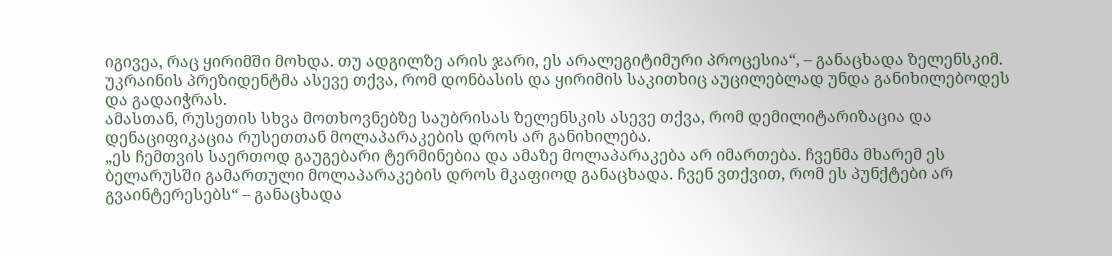იგივეა, რაც ყირიმში მოხდა. თუ ადგილზე არის ჯარი, ეს არალეგიტიმური პროცესია“, – განაცხადა ზელენსკიმ.
უკრაინის პრეზიდენტმა ასევე თქვა, რომ დონბასის და ყირიმის საკითხიც აუცილებლად უნდა განიხილებოდეს და გადაიჭრას.
ამასთან, რუსეთის სხვა მოთხოვნებზე საუბრისას ზელენსკის ასევე თქვა, რომ დემილიტარიზაცია და დენაციფიკაცია რუსეთთან მოლაპარაკების დროს არ განიხილება.
„ეს ჩემთვის საერთოდ გაუგებარი ტერმინებია და ამაზე მოლაპარაკება არ იმართება. ჩვენმა მხარემ ეს ბელარუსში გამართული მოლაპარაკების დროს მკაფიოდ განაცხადა. ჩვენ ვთქვით, რომ ეს პუნქტები არ გვაინტერესებს“ – განაცხადა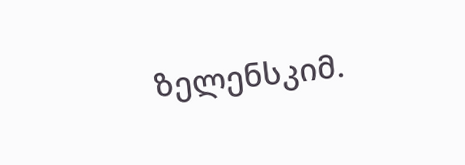ზელენსკიმ.